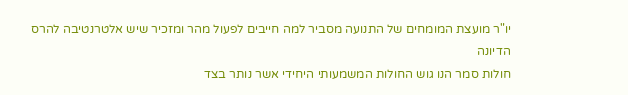יו"ר מועצת המומחים של התנועה מסביר למה חייבים לפעול מהר ומזכיר שיש אלטרנטיבה להרס הדיונה
חולות סמר הנו גוש החולות המשמעותי היחידי אשר נותר בצד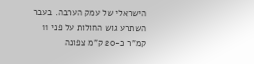הישראלי של עמק הערבה. בעבר השתרע גוש החולות על פני 11 קמ"ר כ-20 ק"מ צפונה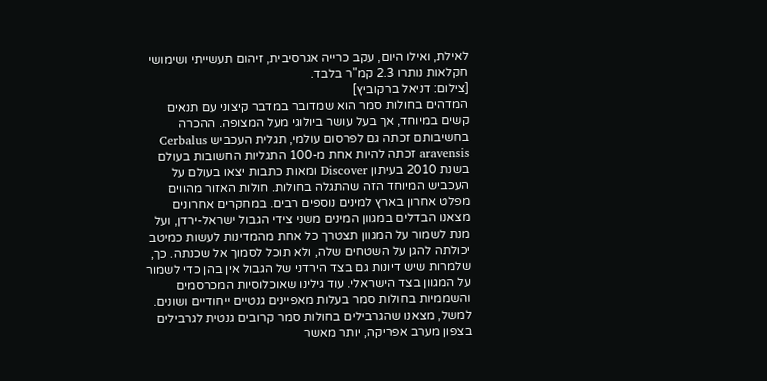לאילת, ואילו היום, עקב כרייה אגרסיבית, זיהום תעשייתי ושימושי חקלאות נותרו 2.3 קמ"ר בלבד.
[צילום: דניאל ברקוביץ]
המדהים בחולות סמר הוא שמדובר במדבר קיצוני עם תנאים קשים במיוחד, אך בעל עושר ביולוגי מעל המצופה. ההכרה בחשיבותם זכתה גם לפרסום עולמי, תגלית העכביש Cerbalus aravensis זכתה להיות אחת מ-100 התגליות החשובות בעולם בשנת 2010 בעיתון Discover ומאות כתבות יצאו בעולם על העכביש המיוחד הזה שהתגלה בחולות. חולות האזור מהווים מפלט אחרון בארץ למינים נוספים רבים. במחקרים אחרונים מצאנו הבדלים במגוון המינים משני צידי הגבול ישראל-ירדן, ועל מנת לשמור על המגוון תצטרך כל אחת מהמדינות לעשות כמיטב יכולתה להגן על השטחים שלה, ולא תוכל לסמוך אל שכנתה. כך, שלמרות שיש דיונות גם בצד הירדני של הגבול אין בהן כדי לשמור על המגוון בצד הישראלי. עוד גילינו שאוכלוסיות המכרסמים והשממיות בחולות סמר בעלות מאפיינים גנטיים ייחודיים ושונים. למשל, מצאנו שהגרבילים בחולות סמר קרובים גנטית לגרבילים בצפון מערב אפריקה, יותר מאשר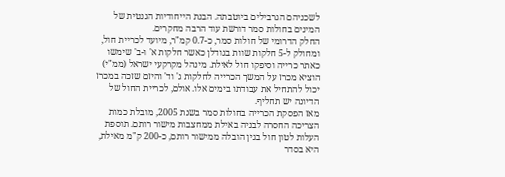לשכניהם הגרבילים ביוטבתה. הבנת הייחודיות הגנטית של המינים בחולות סמר דורשת עוד הרבה מחקרים.
החלק הדרומי של חולות סמר, כ-0.7 קמ"ר, מיועד לכריית חול, ומחולק ל-5 חלקות שוות בגודלן כאשר חלקות א' ו-ב' שימשו כאתר כרייה וסיפקו חול לאילת. מינהל מקרקעי ישראל (ממ"י) הוציא מכרז על המשך הכרייה לחלקות ג' וד' והיזם שזכה במכרז יכול להתחיל את עבודתו בימים אלו. אולם, לכריית החול של הדיונה יש תחליף.
מאז הפסקת הכרייה בחולות סמר בשנת 2005, מובלת כמות הצריכה החסרה לבניה באילת ממחצבות מישור רותם. תוספת העלות לטון חול בגין הובלה ממישור רותם, כ-200 ק"מ מאילת, היא בסדר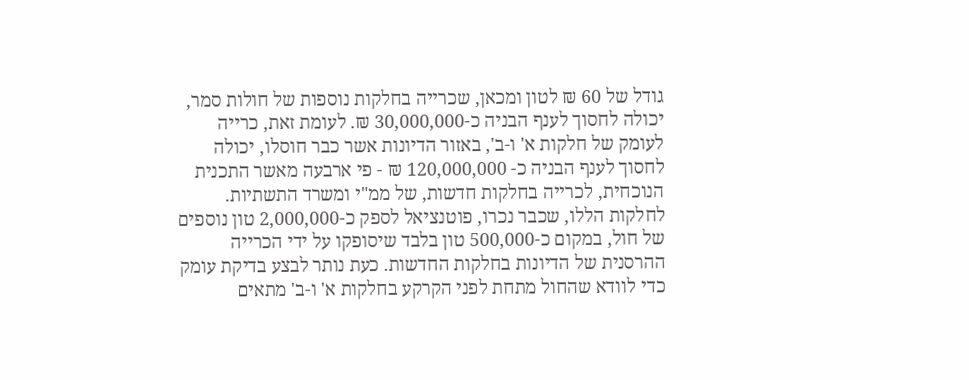גודל של 60 ₪ לטון ומכאן, שכרייה בחלקות נוספות של חולות סמר, יכולה לחסוך לענף הבניה כ-30,000,000 ₪. לעומת זאת, כרייה לעומק של חלקות א' ו-ב', באזור הדיונות אשר כבר חוסלו, יכולה לחסוך לענף הבניה כ- 120,000,000 ₪ - פי ארבעה מאשר התכנית הנוכחית, לכרייה בחלקות חדשות, של ממ"י ומשרד התשתיות. לחלקות הללו, שכבר נכרו, פוטנציאל לספק כ-2,000,000 טון נוספים של חול, במקום כ-500,000 טון בלבד שיסופקו על ידי הכרייה ההרסנית של הדיונות בחלקות החדשות. כעת נותר לבצע בדיקת עומק כדי לוודא שהחול מתחת לפני הקרקע בחלקות א' ו-ב' מתאים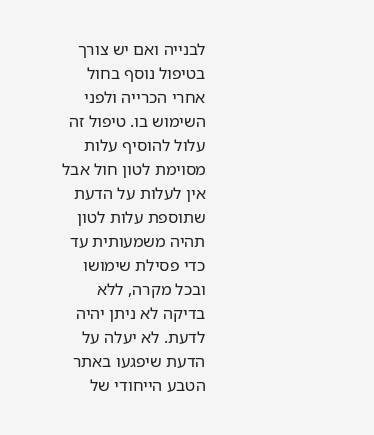לבנייה ואם יש צורך בטיפול נוסף בחול אחרי הכרייה ולפני השימוש בו. טיפול זה עלול להוסיף עלות מסוימת לטון חול אבל אין לעלות על הדעת שתוספת עלות לטון תהיה משמעותית עד כדי פסילת שימושו ובכל מקרה, ללא בדיקה לא ניתן יהיה לדעת. לא יעלה על הדעת שיפגעו באתר הטבע הייחודי של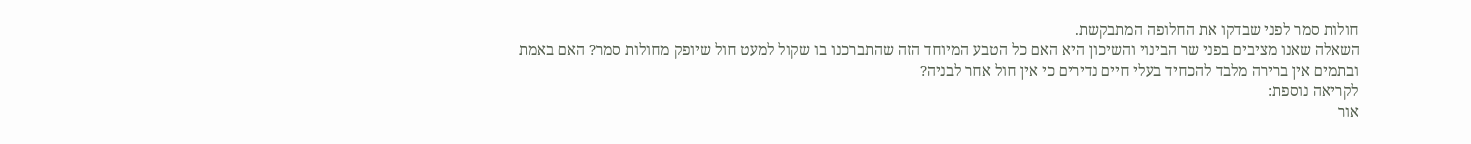חולות סמר לפני שבדקו את החלופה המתבקשת.
השאלה שאנו מציבים בפני שר הבינוי והשיכון היא האם כל הטבע המיוחד הזה שהתברכנו בו שקול למעט חול שיופק מחולות סמר? האם באמת ובתמים אין ברירה מלבד להכחיד בעלי חיים נדירים כי אין חול אחר לבניה?
לקריאה נוספת:
אור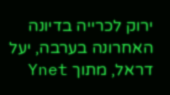ירוק לכרייה בדיונה האחרונה בערבה, יעל דראל, מתוך Ynet